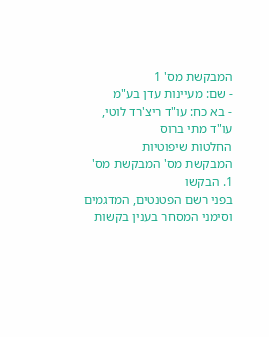המבקשת מס' 1
- שם: מעיינות עדן בע"מ
- בא כח: עו"ד ריצ'רד לוטי, עו"ד מתי ברוס
החלטות שיפוטיות
המבקשת מס' המבקשת מס'
1. הבקשו
בפני רשם הפטנטים, המדגמים וסימני המסחר בענין בקשות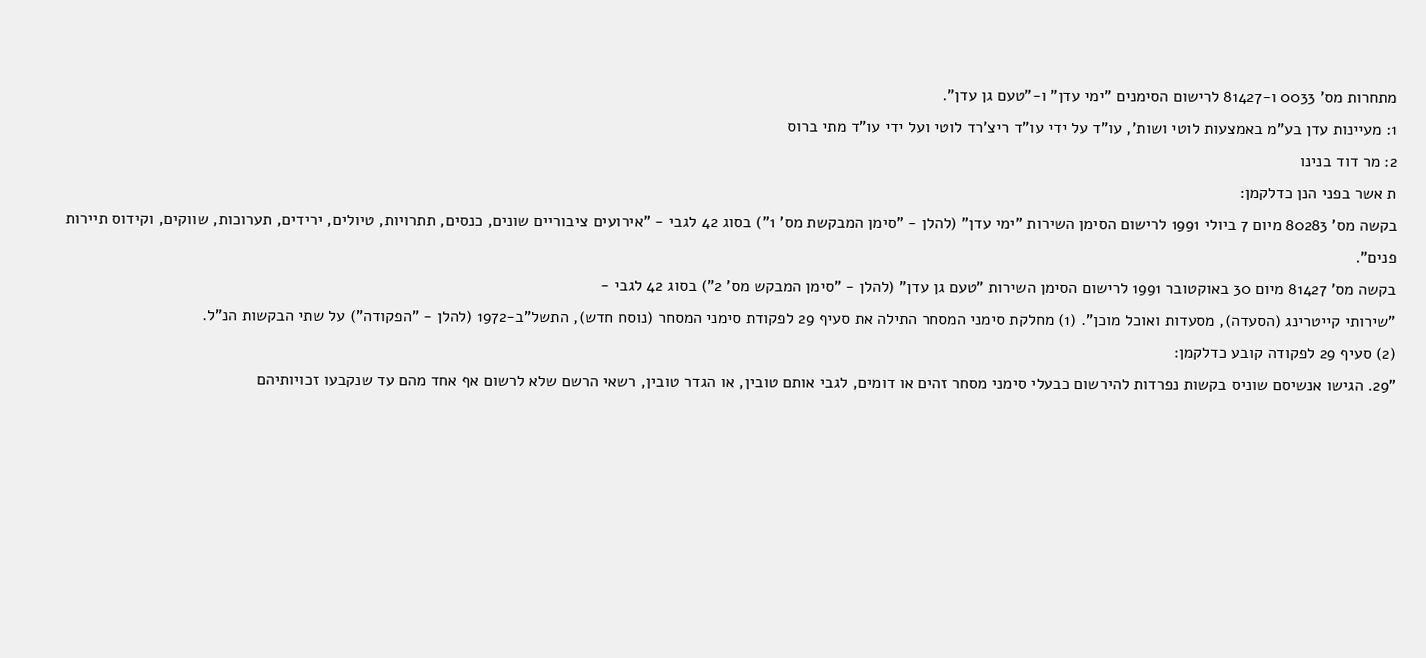מתחרות מס' 0033 ו-81427 לרישום הסימנים "ימי עדן" ו-"טעם גן עדן".
1: מעיינות עדן בע"מ באמצעות לוטי ושות', עו"ד על ידי עו"ד ריצ'רד לוטי ועל ידי עו"ד מתי ברוס
2: מר דוד בנינו
ת אשר בפני הנן כדלקמן:
בקשה מס' 80283 מיום 7 ביולי 1991 לרישום הסימן השירות "ימי עדן" (להלן - "סימן המבקשת מס' 1") בסוג 42 לגבי - "אירועים ציבוריים שונים, כנסים, תתרויות, טיולים, ירידים, תערוכות, שווקים, וקידוס תיירות פנים".
בקשה מס' 81427 מיום 30 באוקטובר 1991 לרישום הסימן השירות "טעם גן עדן" (להלן - "סימן המבקש מס' 2") בסוג 42 לגבי -
"שירותי קייטרינג (הסעדה), מסעדות ואוכל מוכן". (1) מחלקת סימני המסחר התילה את סעיף 29 לפקודת סימני המסחר (נוסח חדש), התשל"ב-1972 (להלן - "הפקודה") על שתי הבקשות הנ"ל.
(2) סעיף 29 לפקודה קובע כדלקמן:
"29. הגישו אנשיסם שוניס בקשות נפרדות להירשום כבעלי סימני מסחר זהים או דומים, לגבי אותם טובין, או הגדר טובין, רשאי הרשם שלא לרשום אף אחד מהם עד שנקבעו זכויותיהם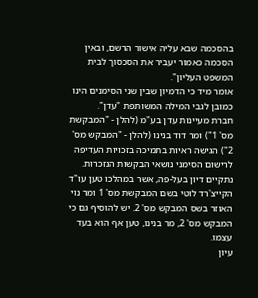בהסכמה שבא עליה אישור הרשם, ובאין הסכמה כאמור יעביר את הסכסוך לבית המשפט העליון".
אומר מיד כי הדמיון שבין שני הסימנים הינו כמובן לגבי המילה המשותפת "עדן".
חברת מעיינות עדן בע"מ (להלן - "המבקשת מס' 1") ומר דוד בנינו (להלן - "המבקש מס' 2") הגישה ראיות בתמיכה בזכויות העדיפה לרישום הסימני נושאי הבקשות הנזכרות.
נתקיים דיון בעל-פה, אשר במהלכו טען עו"ד הקייצ'רד לוטי בשם המבקשת מס' 1 ומר נוי האוזר בשס המבקש מס' 2. יש להוסיף גם כי המבקש מס' 2, מר בנינו, טען אף הוא בעד עצמו.
עיון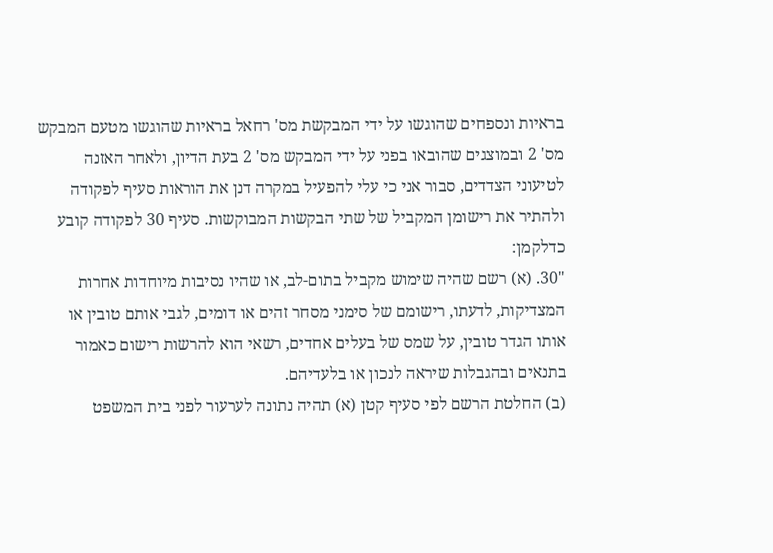בראיות ונספחים שהוגשו על ידי המבקשת מס' רחאל בראיות שהוגשו מטעם המבקש מס' 2 ובמוצגים שהובאו בפני על ידי המבקש מס' 2 בעת הדיון, ולאחר האזנה לטיעוני הצדדים, סבור אני כי עלי להפעיל במקרה דנן את הוראות סעיף לפקודה ולהתיר את רישומן המקביל של שתי הבקשות המבוקשות. סעיף 30 לפקודה קובע כדלקמן:
"30. (א) רשם שהיה שימוש מקביל בתום-לב, או שהיו נסיבות מיוחדות אחרות המצדיקות, לדעתו, רישומם של סימני מסחר זהים או דומים, לגבי אותם טובין או אותו הגדר טובין, על שמס של בעלים אחדים, רשאי הוא להרשות רישום כאמור בתנאים ובהגבלות שיראה לנכון או בלעדיהם.
(ב) החלטת הרשם לפי סעיף קטן (א) תהיה נתונה לערעור לפני בית המשפט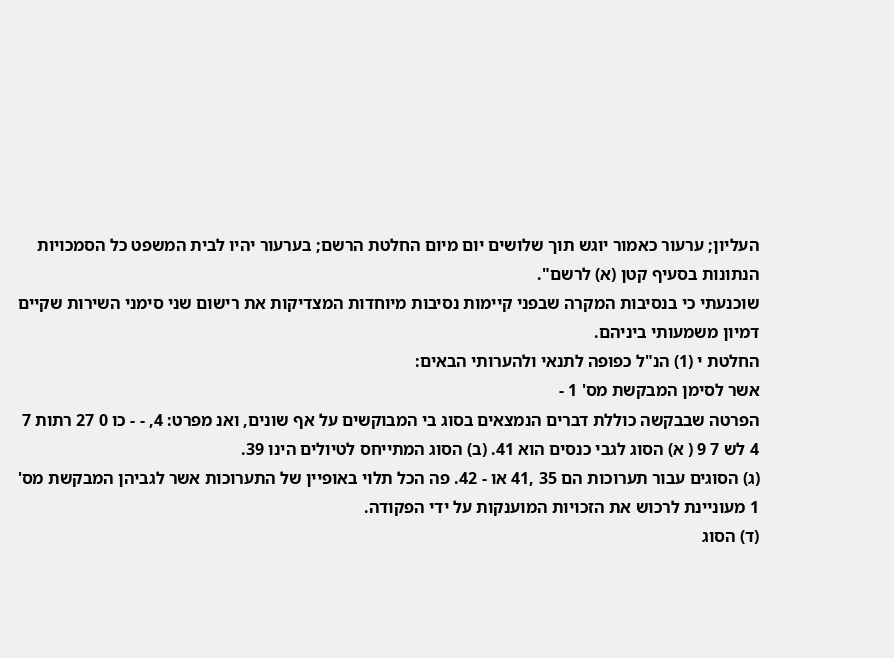העליון; ערעור כאמור יוגש תוך שלושים יום מיום החלטת הרשם; בערעור יהיו לבית המשפט כל הסמכויות הנתונות בסעיף קטן (א) לרשם".
שוכנעתי כי בנסיבות המקרה שבפני קיימות נסיבות מיוחדות המצדיקות את רישום שני סימני השירות שקיים דמיון משמעותי ביניהם.
החלטת י (1) הנ"ל כפופה לתנאי ולהערותי הבאים:
אשר לסימן המבקשת מס' 1 -
הפרטה שבבקשה כוללת דברים הנמצאים בסוג בי המבוקשים על אף שונים, ואנ מפרט: 4, - - כו 0 27 רתות 7 4 לש 7 9 ( א) הסוג לגבי כנסים הוא 41. (ב) הסוג המתייחס לטיולים הינו 39.
(ג) הסוגים עבור תערוכות הם 35 ,41 או - 42. פה הכל תלוי באופיין של התערוכות אשר לגביהן המבקשת מס' 1 מעוניינת לרכוש את הזכויות המוענקות על ידי הפקודה.
(ד) הסוג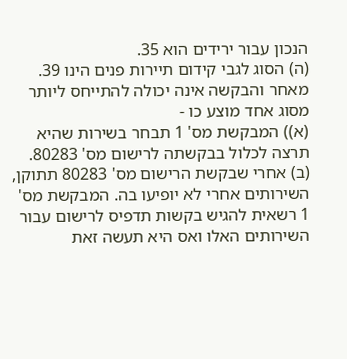הנכון עבור ירידים הוא 35.
(ה) הסוג לגבי קידום תיירות פנים הינו 39.
מאחר והבקשה אינה יכולה להתייחס ליותר מסוג אחד מוצע כו -
(א)) המבקשת מס' 1 תבחר בשירות שהיא תרצה לכלול בבקשתה לרישום מס' 80283.
(ב) אחרי שבקשת הרישום מס' 80283 תתוקן, השירותים אחרי לא יופיעו בה. המבקשת מס' 1 רשאית להגיש בקשות תדפיס לרישום עבור השירותים האלו ואס היא תעשה זאת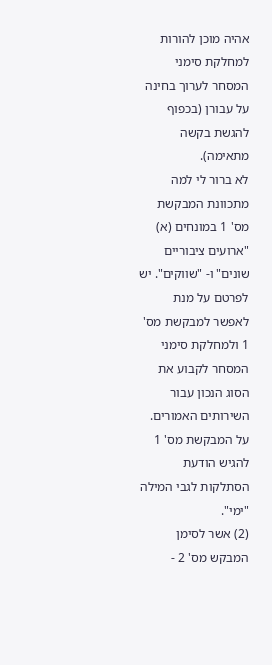אהיה מוכן להורות למחלקת סימני המסחר לערוך בחינה על עבורן (בכפוף להגשת בקשה מתאימה).
לא ברור לי למה מתכוונת המבקשת מס' 1 במונחים (א) "ארועים ציבוריים שונים" ו- "שווקים". יש לפרטם על מנת לאפשר למבקשת מס' 1 ולמחלקת סימני המסחר לקבוע את הסוג הנכון עבור השירותים האמורים.
על המבקשת מס' 1 להגיש הודעת הסתלקות לגבי המילה "ימי".
(2) אשר לסימן המבקש מס' 2 -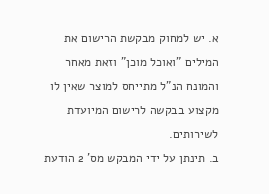א. יש למחוק מבקשת הרישום את המילים "ואוכל מוכן" וזאת מאחר והמונח הנ"ל מתייחס למוצר שאין לו מקצוע בבקשה לרישום המיועדת לשירותים.
ב. תינתן על ידי המבקש מס' 2 הודעת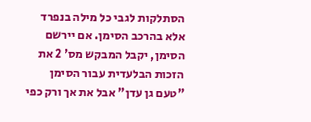הסתלקות לגבי כל מילה בנפרד אלא בהרכב הסימן. אם יירשם הסימן, יקבל המבקש מס' 2 את הזכות הבלעדית עבור הסימן "טעם גן עדן" אבל את אך ורק כפי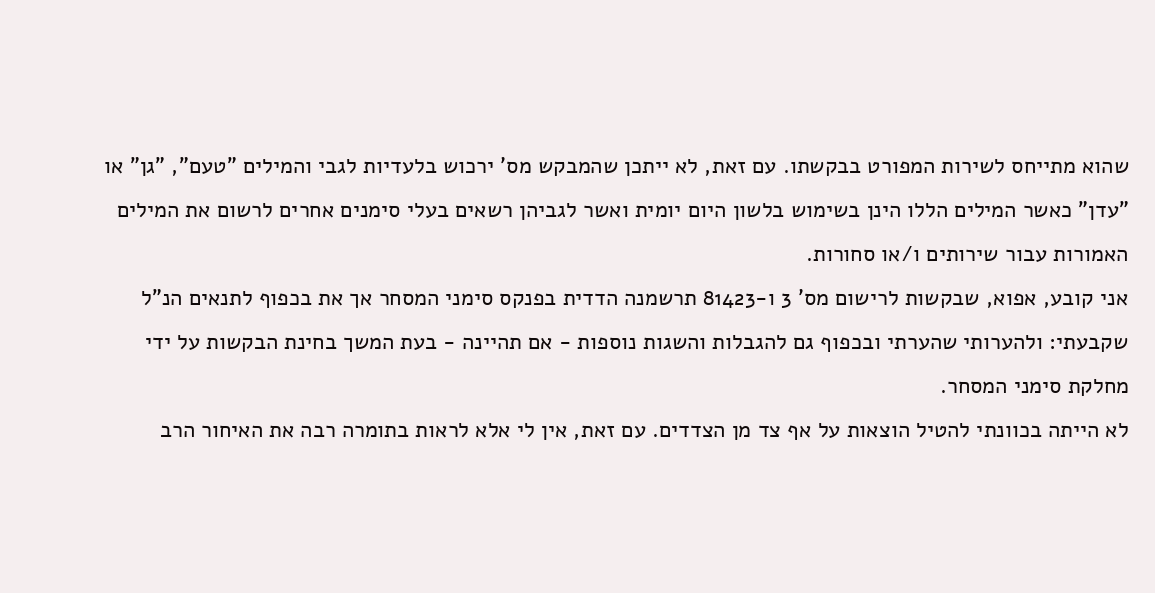שהוא מתייחס לשירות המפורט בבקשתו. עם זאת, לא ייתכן שהמבקש מס' ירכוש בלעדיות לגבי והמילים "טעם", "גן" או "עדן" כאשר המילים הללו הינן בשימוש בלשון היום יומית ואשר לגביהן רשאים בעלי סימנים אחרים לרשום את המילים האמורות עבור שירותים ו/או סחורות.
אני קובע, אפוא, שבקשות לרישום מס' 3 ו-81423 תרשמנה הדדית בפנקס סימני המסחר אך את בכפוף לתנאים הנ"ל שקבעתי: ולהערותי שהערתי ובכפוף גם להגבלות והשגות נוספות - אם תהיינה - בעת המשך בחינת הבקשות על ידי מחלקת סימני המסחר.
לא הייתה בכוונתי להטיל הוצאות על אף צד מן הצדדים. עם זאת, אין לי אלא לראות בתומרה רבה את האיחור הרב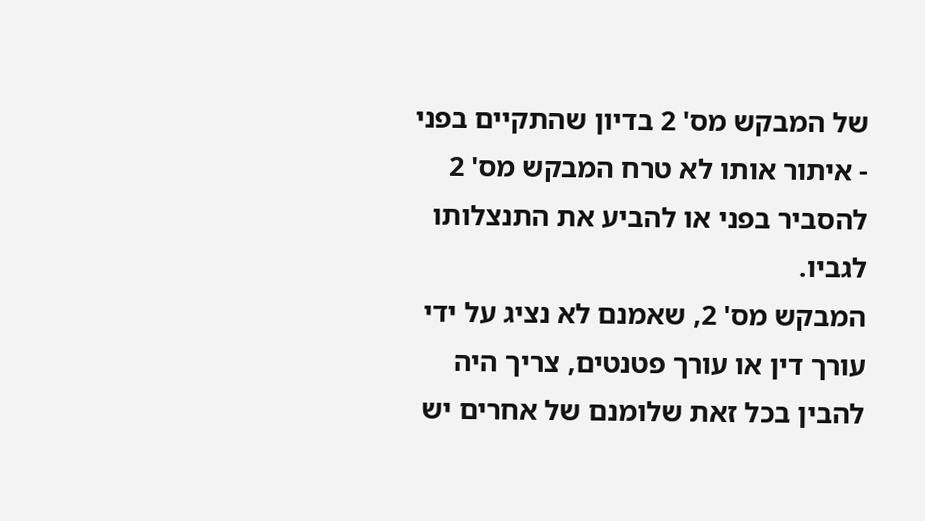של המבקש מס' 2 בדיון שהתקיים בפני - איתור אותו לא טרח המבקש מס' 2 להסביר בפני או להביע את התנצלותו לגביו.
המבקש מס' 2, שאמנם לא נציג על ידי עורך דין או עורך פטנטים, צריך היה להבין בכל זאת שלומנם של אחרים יש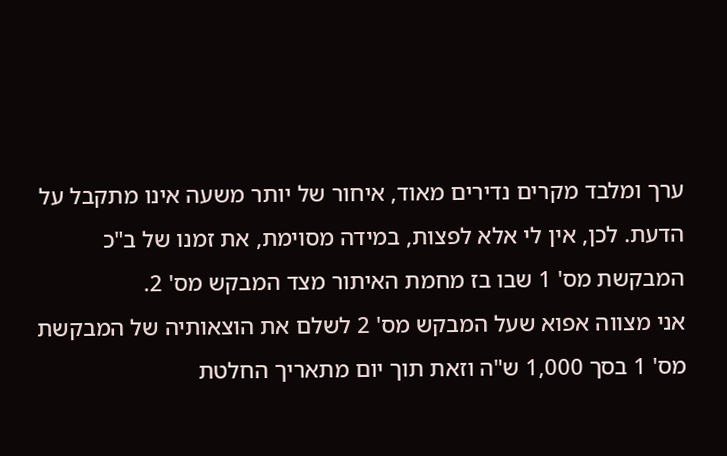ערך ומלבד מקרים נדירים מאוד, איחור של יותר משעה אינו מתקבל על הדעת. לכן, אין לי אלא לפצות, במידה מסוימת, את זמנו של ב"כ המבקשת מס' 1 שבו בז מחמת האיתור מצד המבקש מס' 2.
אני מצווה אפוא שעל המבקש מס' 2 לשלם את הוצאותיה של המבקשת מס' 1 בסך 1,000 ש"ה וזאת תוך יום מתאריך החלטת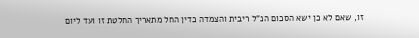זו, שאם לא כן ישא הסכום הנ"ל ריבית והצמדה כדין החל מתאריך החלטת זו ועד ליום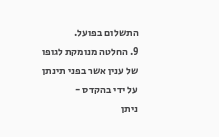התשלום בפועל.
9. החלטה מנומקת לגופו של ענין אשר בפני תינתן על ידי בהקדס -
ניתן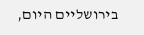בירושליים היום,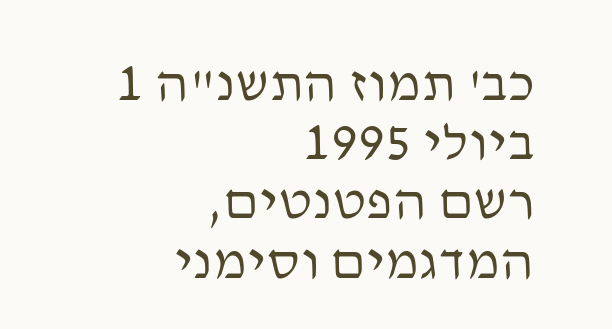כב' תמוז התשנ"ה 1 ביולי 1995
רשם הפטנטים, המדגמים וסימני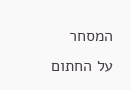המסחר
על החתום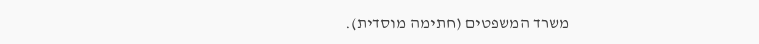משרד המשפטים (חתימה מוסדית).